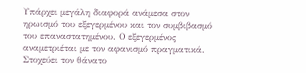Υπάρχει μεγάλη διαφορά ανάμεσα στον ηρωισμό του εξεγερμένου και τον συμβιβασμό του επαναστατημένου. Ο εξεγερμένος αναμετριέται με τον αφανισμό πραγματικά. Στοχεύει τον θάνατο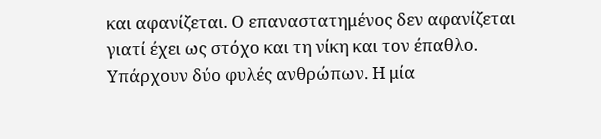και αφανίζεται. Ο επαναστατημένος δεν αφανίζεται γιατί έχει ως στόχο και τη νίκη και τον έπαθλο. Υπάρχουν δύο φυλές ανθρώπων. Η μία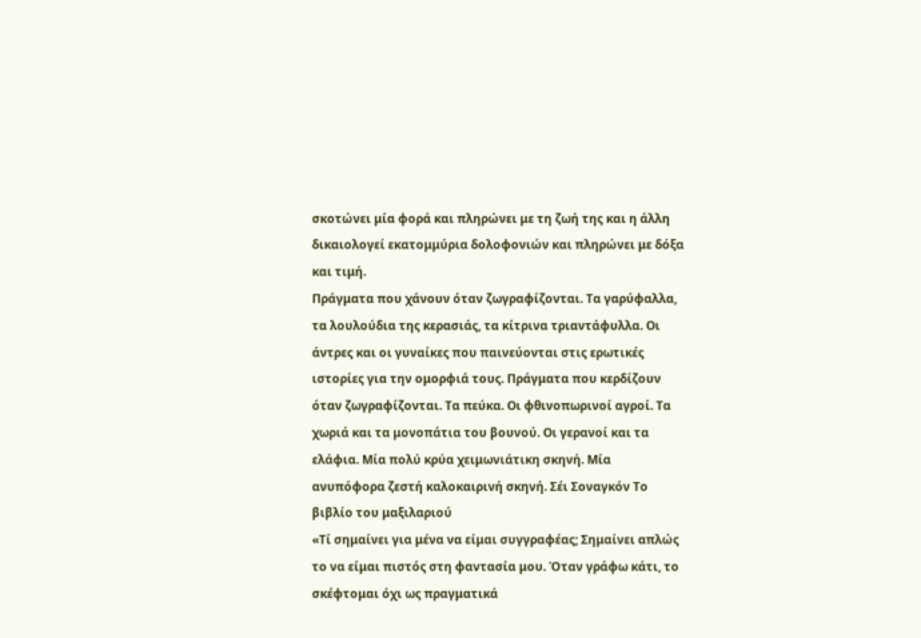σκοτώνει μία φορά και πληρώνει με τη ζωή της και η άλλη δικαιολογεί εκατομμύρια δολοφονιών και πληρώνει με δόξα και τιμή.
Πράγματα που χάνουν όταν ζωγραφίζονται. Τα γαρύφαλλα, τα λουλούδια της κερασιάς, τα κίτρινα τριαντάφυλλα. Οι άντρες και οι γυναίκες που παινεύονται στις ερωτικές ιστορίες για την ομορφιά τους. Πράγματα που κερδίζουν όταν ζωγραφίζονται. Τα πεύκα. Οι φθινοπωρινοί αγροί. Τα χωριά και τα μονοπάτια του βουνού. Οι γερανοί και τα ελάφια. Μία πολύ κρύα χειμωνιάτικη σκηνή. Μία ανυπόφορα ζεστή καλοκαιρινή σκηνή. Σέι Σοναγκόν Το βιβλίο του μαξιλαριού
«Τί σημαίνει για μένα να είμαι συγγραφέας; Σημαίνει απλώς το να είμαι πιστός στη φαντασία μου. Όταν γράφω κάτι, το σκέφτομαι όχι ως πραγματικά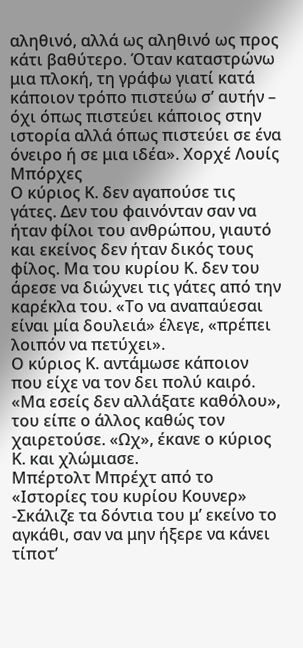αληθινό, αλλά ως αληθινό ως προς κάτι βαθύτερο. Όταν καταστρώνω μια πλοκή, τη γράφω γιατί κατά κάποιον τρόπο πιστεύω σ’ αυτήν – όχι όπως πιστεύει κάποιος στην ιστορία αλλά όπως πιστεύει σε ένα όνειρο ή σε μια ιδέα». Χορχέ Λουίς Μπόρχες
Ο κύριος Κ. δεν αγαπούσε τις γάτες. Δεν του φαινόνταν σαν να ήταν φίλοι του ανθρώπου, γιαυτό και εκείνος δεν ήταν δικός τους φίλος. Μα του κυρίου Κ. δεν του άρεσε να διώχνει τις γάτες από την καρέκλα του. «Το να αναπαύεσαι είναι μία δουλειά» έλεγε, «πρέπει λοιπόν να πετύχει».
Ο κύριος Κ. αντάμωσε κάποιον που είχε να τον δει πολύ καιρό. «Μα εσείς δεν αλλάξατε καθόλου», του είπε ο άλλος καθώς τον χαιρετούσε. «Ωχ», έκανε ο κύριος Κ. και χλώμιασε.
Μπέρτολτ Μπρέχτ από το «Ιστορίες του κυρίου Κουνερ»
-Σκάλιζε τα δόντια του μ’ εκείνο το αγκάθι, σαν να μην ήξερε να κάνει τίποτ’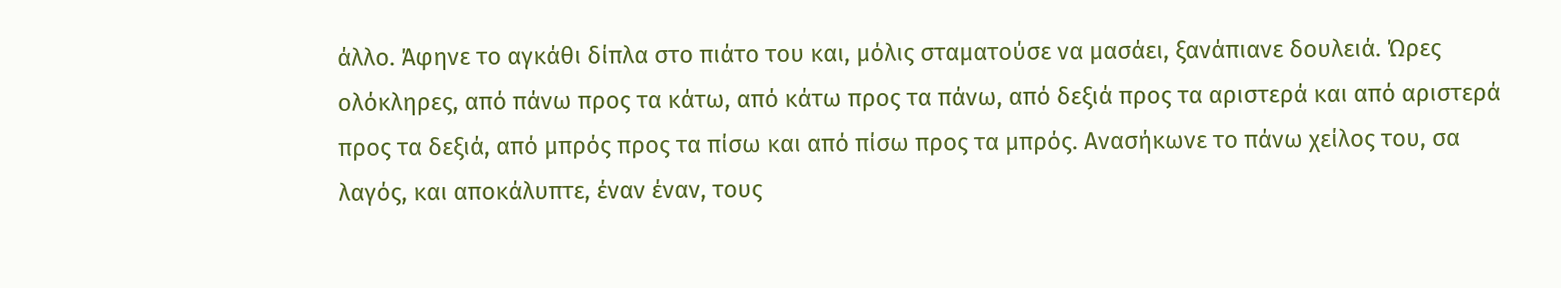άλλο. Άφηνε το αγκάθι δίπλα στο πιάτο του και, μόλις σταματούσε να μασάει, ξανάπιανε δουλειά. Ώρες ολόκληρες, από πάνω προς τα κάτω, από κάτω προς τα πάνω, από δεξιά προς τα αριστερά και από αριστερά προς τα δεξιά, από μπρός προς τα πίσω και από πίσω προς τα μπρός. Ανασήκωνε το πάνω χείλος του, σα λαγός, και αποκάλυπτε, έναν έναν, τους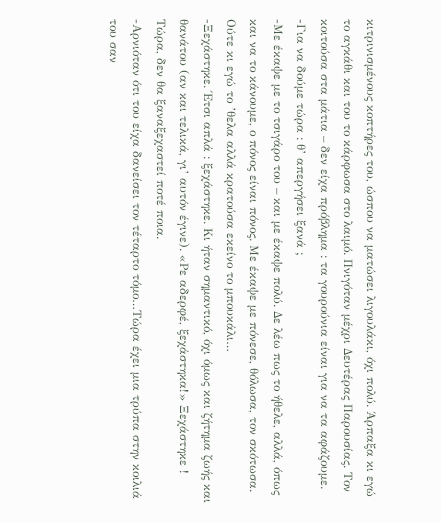κιτρινισμένους κοπτήρες του, ώσπου να ματώσει λιγουλάκι, όχι πολύ. Άρπαξα κι εγώ το αγκάθι και του το κάρφωσα στο λαιμό. Πνιγόταν μέχρι Δευτέρας Παρουσίας. Τον κοιτούσα στα μάτια – δεν είχα πρόβλημα : τα γουρούνια είναι για να τα αφάζουμε.
-Για να δούμε τώρα : θ’ απεργήσει ξανά ;
-Με έκαψε με το τσιγάρο του – και με έκαψε πολύ. Δε λέω πως το ήθελε, αλλά, όπως και να το κάνουμε, ο πόνος είναι πόνος. Με έκαψε με πόνεσε, θόλωσα, τον σκότωσα. Ούτε κι εγώ το ’θελα αλλά κρατούσα εκείνο το μπουκάλι…
-Ξεχάστηκε. Έτσι απλά : ξεχάστηκε. Κι ήταν σημαντικό, όχι όμως και ζήτημα ζωής και θανάτου (αν και τελικά, γι’ αυτόν έγινε). «Ρε αδερφέ, ξεχάστηκα!» Ξεχάστηκε ! Τώρα, δεν θα ξαναξεχαστεί ποτέ ποια.
-Αρνιόταν ότι του είχα δανείσει τον τέταρτο τόμο…Τώρα έχει μια τρύπα στην κοιλιά του σαν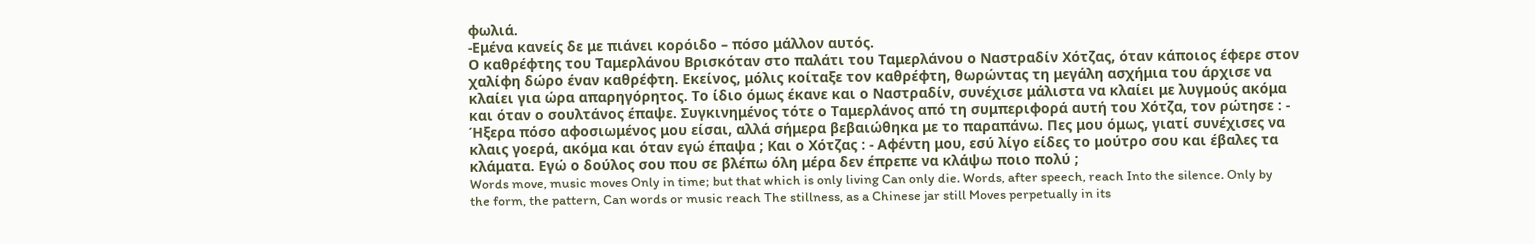φωλιά.
-Εμένα κανείς δε με πιάνει κορόιδο – πόσο μάλλον αυτός.
Ο καθρέφτης του Ταμερλάνου Βρισκόταν στο παλάτι του Ταμερλάνου ο Ναστραδίν Χότζας, όταν κάποιος έφερε στον χαλίφη δώρο έναν καθρέφτη. Εκείνος, μόλις κοίταξε τον καθρέφτη, θωρώντας τη μεγάλη ασχήμια του άρχισε να κλαίει για ώρα απαρηγόρητος. Το ίδιο όμως έκανε και ο Ναστραδίν, συνέχισε μάλιστα να κλαίει με λυγμούς ακόμα και όταν ο σουλτάνος έπαψε. Συγκινημένος τότε ο Ταμερλάνος από τη συμπεριφορά αυτή του Χότζα, τον ρώτησε : - Ήξερα πόσο αφοσιωμένος μου είσαι, αλλά σήμερα βεβαιώθηκα με το παραπάνω. Πες μου όμως, γιατί συνέχισες να κλαις γοερά, ακόμα και όταν εγώ έπαψα ; Και ο Χότζας : - Αφέντη μου, εσύ λίγο είδες το μούτρο σου και έβαλες τα κλάματα. Εγώ ο δούλος σου που σε βλέπω όλη μέρα δεν έπρεπε να κλάψω ποιο πολύ ;
Words move, music moves Only in time; but that which is only living Can only die. Words, after speech, reach Into the silence. Only by the form, the pattern, Can words or music reach The stillness, as a Chinese jar still Moves perpetually in its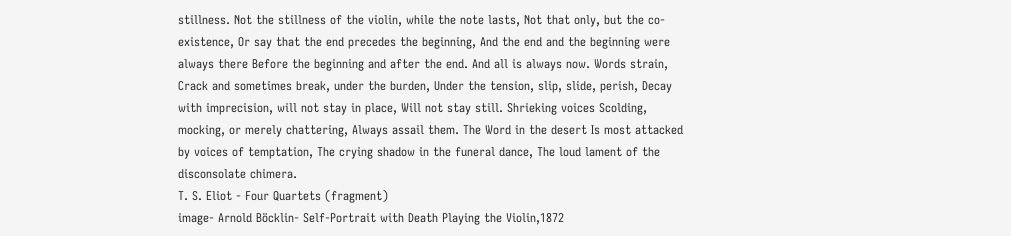stillness. Not the stillness of the violin, while the note lasts, Not that only, but the co-existence, Or say that the end precedes the beginning, And the end and the beginning were always there Before the beginning and after the end. And all is always now. Words strain, Crack and sometimes break, under the burden, Under the tension, slip, slide, perish, Decay with imprecision, will not stay in place, Will not stay still. Shrieking voices Scolding, mocking, or merely chattering, Always assail them. The Word in the desert Is most attacked by voices of temptation, The crying shadow in the funeral dance, The loud lament of the disconsolate chimera.
T. S. Eliot - Four Quartets (fragment)
image- Arnold Böcklin- Self-Portrait with Death Playing the Violin,1872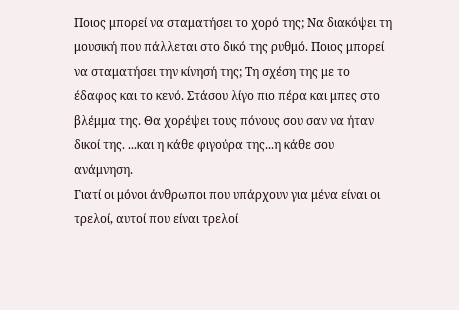Ποιος μπορεί να σταματήσει το χορό της; Να διακόψει τη μουσική που πάλλεται στο δικό της ρυθμό. Ποιος μπορεί να σταματήσει την κίνησή της; Τη σχέση της με το έδαφος και το κενό. Στάσου λίγο πιο πέρα και μπες στο βλέμμα της. Θα χορέψει τους πόνους σου σαν να ήταν δικοί της. ...και η κάθε φιγούρα της...η κάθε σου ανάμνηση.
Γιατί οι μόνοι άνθρωποι που υπάρχουν για μένα είναι οι τρελοί, αυτοί που είναι τρελοί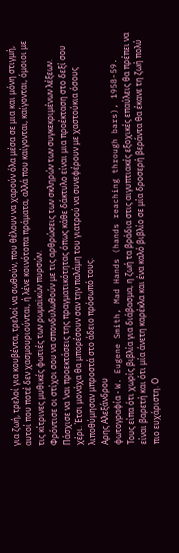για ζωή, τρελοί για κουβέντα, τρελοί να σωθούν, που θέλουν να χαρούν όλα μέσα σε μια και μόνη στιγμή, αυτοί που ποτέ δεν χασμουριούνται, ή λένε κοινότοπα πράματα, αλλά που καίγονται, καίγονται, όμοιοι με τις κίτρινες μυθικές φωτιές των ρωμαϊκών πυρσών.
Φρόντισε οι στίχοι σου να σπονδυλωθούν με τις αρθρώσεις των σκληρών των συγκεκριμένων λέξεων. Πάσχισε να ‘ναι προεκτάσεις της πραγματικότητας όπως κάθε δάκτυλο είναι μια προέκταση στο δεξί σου χέρι. Έτσι μονάχα θα μπορέσουν σαν την παλάμη του γιατρού να συνεφέρουν με χαστούκια όσους λιποθύμησαν μπροστά στο άδειο πρόσωπό τους.
Αρης Αλεξάνδρου
φωτογραφία - W. Eugene Smith, Mad Hands (hands reaching through bars), 1958-59.
Τους είπα ότι χωρίς βιβλία για διάβασμα, η ζωή τα βράδια στις αιγυπτιακές εξοχικές επαύλεις θα πρέπει να είναι βαρετή και ότι μία άνετη καρέκλα και ένα καλό βιβλίο σε μία δροσερή βεράντα θα έκανε τη ζωή πολύ πιο ευχάριστη. Ο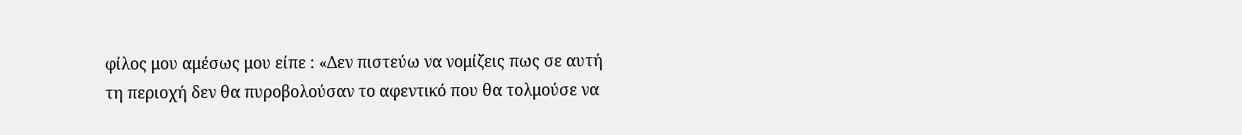φίλος μου αμέσως μου είπε : «Δεν πιστεύω να νομίζεις πως σε αυτή τη περιοχή δεν θα πυροβολούσαν το αφεντικό που θα τολμούσε να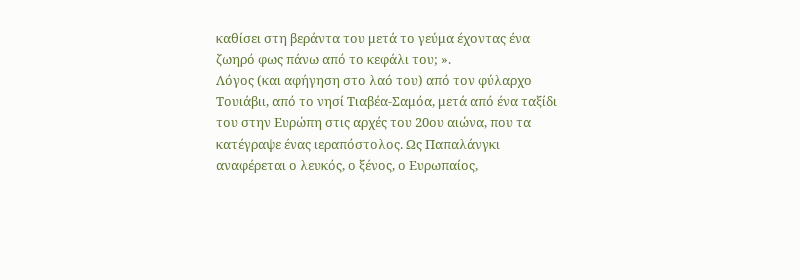καθίσει στη βεράντα του μετά το γεύμα έχοντας ένα ζωηρό φως πάνω από το κεφάλι του; ».
Λόγoς (και αφήγηση στο λαό του) από τον φύλαρχο Τουιάβιι, από το νησί Τιαβέα-Σαμόα, μετά από ένα ταξίδι του στην Ευρώπη στις αρχές του 20ου αιώνα, που τα κατέγραψε ένας ιεραπόστολος. Ως Παπαλάνγκι αναφέρεται ο λευκός, ο ξένος, ο Ευρωπαίος,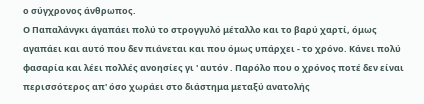ο σύγχρονος άνθρωπος.
Ο Παπαλάνγκι άγαπάει πολύ το στρογγυλό μέταλλο και το βαρύ χαρτί, όμως αγαπάει και αυτό που δεν πιάνεται και που όμως υπάρχει - το χρόνο. Κάνει πολύ φασαρία και λέει πολλές ανοησίες γι ' αυτόν . Παρόλο που ο χρόνος ποτέ δεν είναι περισσότερος απ' όσο χωράει στο διάστημα μεταξύ ανατολής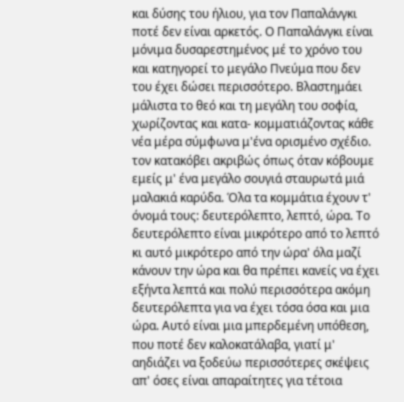και δύσης του ήλιου, για τον Παπαλάνγκι ποτέ δεν είναι αρκετός. Ο Παπαλάνγκι είναι μόνιμα δυσαρεστημένος μέ το χρόνο του και κατηγορεί το μεγάλο Πνεύμα που δεν του έχει δώσει περισσότερο. Βλαστημάει μάλιστα το θεό και τη μεγάλη του σοφία, χωρίζοντας και κατα- κομματιάζοντας κάθε νέα μέρα σύμφωνα μ'ένα ορισμένο σχέδιο. τον κατακόβει ακριβώς όπως όταν κόβουμε εμείς μ' ένα μεγάλο σουγιά σταυρωτά μιά μαλακιά καρύδα. Όλα τα κομμάτια έχουν τ' όνομά τους: δευτερόλεπτο, λεπτό, ώρα. Το δευτερόλεπτο είναι μικρότερο από το λεπτό κι αυτό μικρότερο από την ώρα' όλα μαζί κάνουν την ώρα και θα πρέπει κανείς να έχει εξήντα λεπτά και πολύ περισσότερα ακόμη δευτερόλεπτα για να έχει τόσα όσα και μια ώρα. Αυτό είναι μια μπερδεμένη υπόθεση, που ποτέ δεν καλοκατάλαβα, γιατί μ' αηδιάζει να ξοδεύω περισσότερες σκέψεις απ' όσες είναι απαραίτητες για τέτοια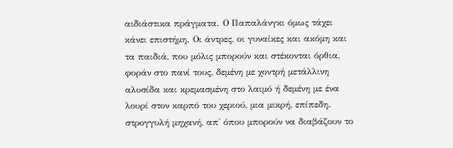αιδιάστικα πράγματα. Ο Παπαλάνγκι όμως τάχει κάνει επιστήμη. Οι άντρες, οι γυναίκες και ακόμη και τα παιδιά, που μόλις μπορούν και στέκονται όρθια, φοράν στο πανί τους, δεμένη με χοντρή μετάλλινη αλυσίδα και κρεμασμένη στο λαιμό ή δεμένη με ένα λουρί στον καρπό του χεριού, μια μικρή, επίπεδη. στρογγυλή μηχανή, απ' όπου μπορούν να διαβάζουν το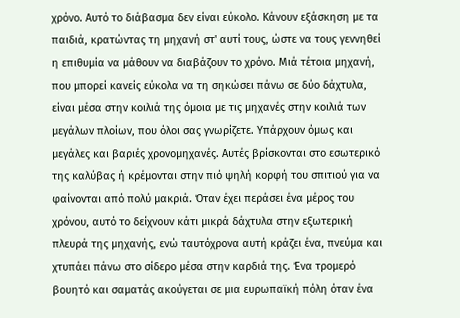χρόνο. Αυτό το διάβασμα δεν είναι εύκολο. Κάνουν εξάσκηση με τα παιδιά, κρατώντας τη μηχανή στ' αυτί τους, ώστε να τους γεννηθεί η επιθυμία να μάθουν να διαβάζουν το χρόνο. Μιά τέτοια μηχανή, που μπορεί κανείς εύκολα να τη σηκώσει πάνω σε δύο δάχτυλα, είναι μέσα στην κοιλιά της όμοια με τις μηχανές στην κοιλιά των μεγάλων πλοίων, που όλοι σας γνωρίζετε. Υπάρχουν όμως και μεγάλες και βαριές χρονομηχανές. Αυτές βρίσκονται στο εσωτερικό της καλύβας ή κρέμονται στην πιό ψηλή κορφή του σπιτιού για να φαίνονται από πολύ μακριά. Όταν έχει περάσει ένα μέρος του χρόνου, αυτό το δείχνουν κάτι μικρά δάχτυλα στην εξωτερική πλευρά της μηχανής, ενώ ταυτόχρονα αυτή κράζει ένα, πνεύμα και χτυπάει πάνω στο σίδερο μέσα στην καρδιά της. Ένα τρομερό βουητό και σαματάς ακούγεται σε μια ευρωπαϊκή πόλη όταν ένα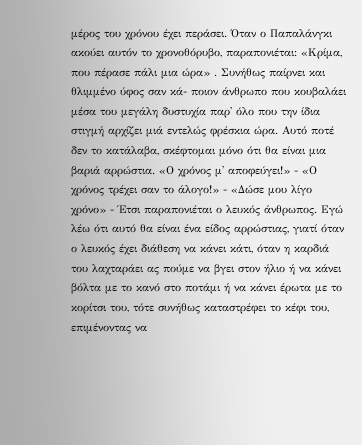μέρος του χρόνου έχει περάσει. Όταν ο Παπαλάνγκι ακούει αυτόν το χρονοθόρυβο, παραπονιέται: «Κρίμα, που πέρασε πάλι μια ώρα» . Συνήθως παίρνει και θλιμμένο ύφος σαν κά- ποιον άνθρωπο που κουβαλάει μέσα του μεγάλη δυστυχία παρ' όλο που την ίδια στιγμή αρχίζει μιά εντελώς φρέσκια ώρα. Αυτό ποτέ δεν το κατάλαβα, σκέφτομαι μόνο ότι θα είναι μια βαριά αρρώστια. «Ο χρόνος μ' αποφεύγει!» - «Ο χρόνος τρέχει σαν το άλογο!» - «Δώσε μου λίγο χρόνο» - Έτσι παραπονιέται ο λευκός άνθρωπος. Εγώ λέω ότι αυτό θα είναι ένα είδος αρρώστιας, γιατί όταν ο λευκός έχει διάθεση να κάνει κάτι, όταν η καρδιά του λαχταράει ας πούμε να βγει στον ήλιο ή να κάνει βόλτα με το κανό στο ποτάμι ή να κάνει έρωτα με το κορίτσι του, τότε συνήθως καταστρέφει το κέφι του, επιμένοντας να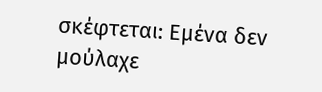σκέφτεται: Εμένα δεν μούλαχε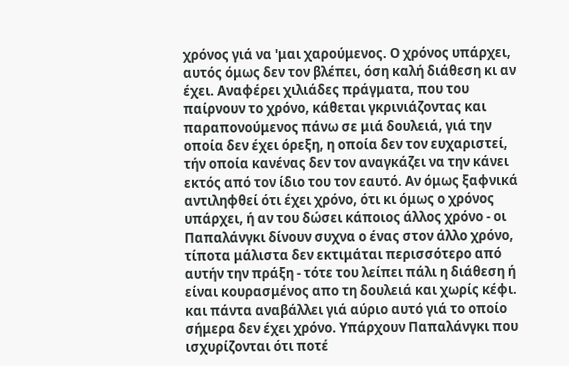χρόνος γιά να 'μαι χαρούμενος. Ο χρόνος υπάρχει, αυτός όμως δεν τον βλέπει, όση καλή διάθεση κι αν έχει. Αναφέρει χιλιάδες πράγματα, που του παίρνουν το χρόνο, κάθεται γκρινιάζοντας και παραπονούμενος πάνω σε μιά δουλειά, γιά την οποία δεν έχει όρεξη, η οποία δεν τον ευχαριστεί, τήν οποία κανένας δεν τον αναγκάζει να την κάνει εκτός από τον ίδιο του τον εαυτό. Αν όμως ξαφνικά αντιληφθεί ότι έχει χρόνο, ότι κι όμως ο χρόνος υπάρχει, ή αν του δώσει κάποιος άλλος χρόνο - οι Παπαλάνγκι δίνουν συχνα ο ένας στον άλλο χρόνο, τίποτα μάλιστα δεν εκτιμάται περισσότερο από αυτήν την πράξη - τότε του λείπει πάλι η διάθεση ή είναι κουρασμένος απο τη δουλειά και χωρίς κέφι. και πάντα αναβάλλει γιά αύριο αυτό γιά το οποίο σήμερα δεν έχει χρόνο. Υπάρχουν Παπαλάνγκι που ισχυρίζονται ότι ποτέ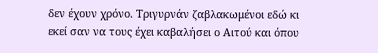δεν έχουν χρόνο. Τριγυρνάν ζαβλακωμένοι εδώ κι εκεί σαν να τους έχει καβαλήσει ο Αιτού και όπου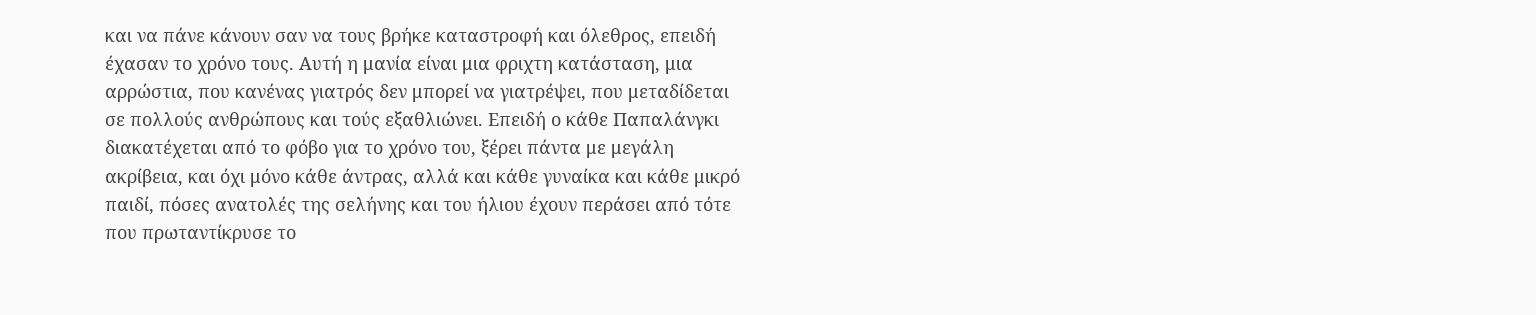και να πάνε κάνουν σαν να τους βρήκε καταστροφή και όλεθρος, επειδή έχασαν το χρόνο τους. Αυτή η μανία είναι μια φριχτη κατάσταση, μια αρρώστια, που κανένας γιατρός δεν μπορεί να γιατρέψει, που μεταδίδεται σε πολλούς ανθρώπους και τούς εξαθλιώνει. Επειδή ο κάθε Παπαλάνγκι διακατέχεται από το φόβο για το χρόνο του, ξέρει πάντα με μεγάλη ακρίβεια, και όχι μόνο κάθε άντρας, αλλά και κάθε γυναίκα και κάθε μικρό παιδί, πόσες ανατολές της σελήνης και του ήλιου έχουν περάσει από τότε που πρωταντίκρυσε το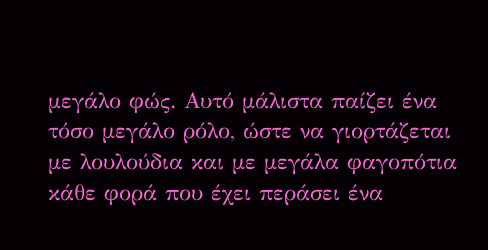μεγάλο φώς. Αυτό μάλιστα παίζει ένα τόσο μεγάλο ρόλο, ώστε να γιορτάζεται με λουλούδια και με μεγάλα φαγοπότια κάθε φορά που έχει περάσει ένα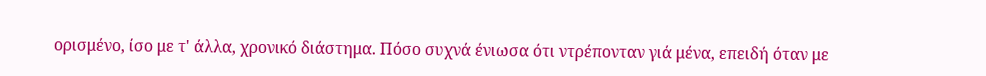ορισμένο, ίσο με τ' άλλα, χρονικό διάστημα. Πόσο συχνά ένιωσα ότι ντρέπονταν γιά μένα, επειδή όταν με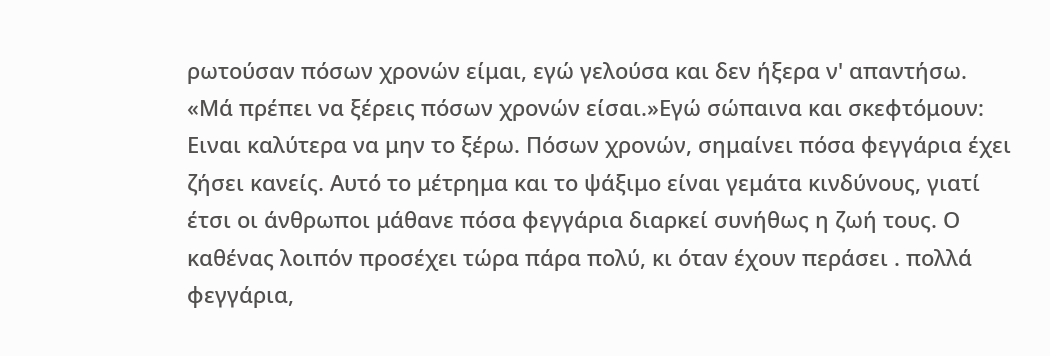ρωτούσαν πόσων χρονών είμαι, εγώ γελούσα και δεν ήξερα ν' απαντήσω. «Μά πρέπει να ξέρεις πόσων χρονών είσαι.»Εγώ σώπαινα και σκεφτόμουν: Ειναι καλύτερα να μην το ξέρω. Πόσων χρονών, σημαίνει πόσα φεγγάρια έχει ζήσει κανείς. Αυτό το μέτρημα και το ψάξιμο είναι γεμάτα κινδύνους, γιατί έτσι οι άνθρωποι μάθανε πόσα φεγγάρια διαρκεί συνήθως η ζωή τους. Ο καθένας λοιπόν προσέχει τώρα πάρα πολύ, κι όταν έχουν περάσει . πολλά φεγγάρια,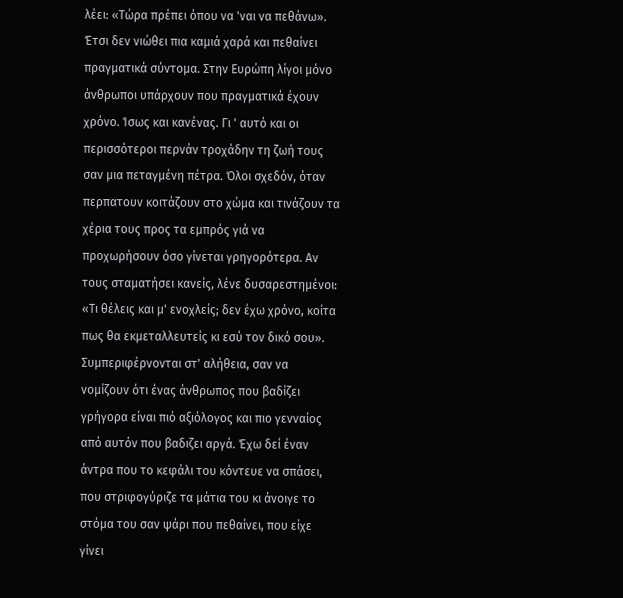λέει: «Τώρα πρέπει όπου να 'ναι να πεθάνω». Έτσι δεν νιώθει πια καμιά χαρά και πεθαίνει πραγματικά σύντομα. Στην Ευρώπη λίγοι μόνο άνθρωποι υπάρχουν που πραγματικά έχουν χρόνο. Ίσως και κανένας. Γι ' αυτό και οι περισσότεροι περνάν τροχάδην τη ζωή τους σαν μια πεταγμένη πέτρα. Όλοι σχεδόν, όταν περπατουν κοιτάζουν στο χώμα και τινάζουν τα χέρια τους προς τα εμπρός γιά να προχωρήσουν όσο γίνεται γρηγορότερα. Αν τους σταματήσει κανείς, λένε δυσαρεστημένοι: «Τι θέλεις και μ' ενοχλείς; δεν έχω χρόνο, κοίτα πως θα εκμεταλλευτείς κι εσύ τον δικό σου». Συμπεριφέρνονται στ' αλήθεια, σαν να νομίζουν ότι ένας άνθρωπος που βαδίζει γρήγορα είναι πιό αξιόλογος και πιο γενναίος από αυτόν που βαδιζει αργά. Έχω δεί έναν άντρα που το κεφάλι του κόντευε να σπάσει, που στριφογύριζε τα μάτια του κι άνοιγε το στόμα του σαν ψάρι που πεθαίνει, που είχε γίνει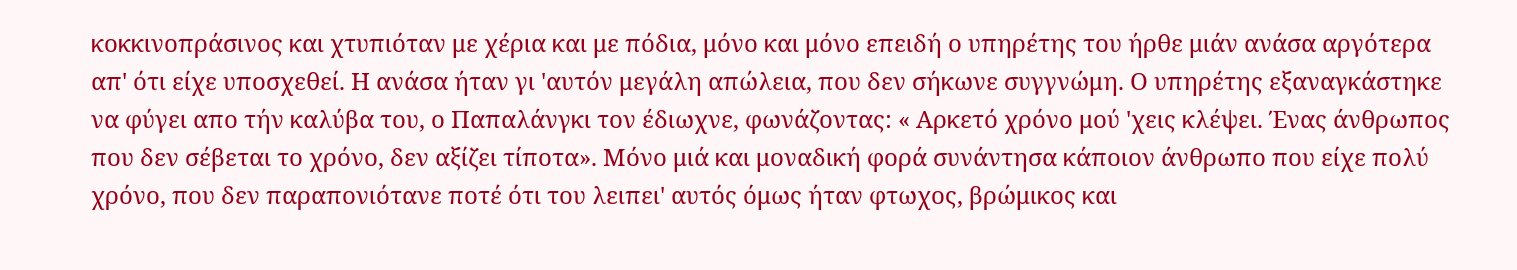κοκκινοπράσινος και χτυπιόταν με χέρια και με πόδια, μόνο και μόνο επειδή ο υπηρέτης του ήρθε μιάν ανάσα αργότερα απ' ότι είχε υποσχεθεί. Η ανάσα ήταν γι 'αυτόν μεγάλη απώλεια, που δεν σήκωνε συγγνώμη. Ο υπηρέτης εξαναγκάστηκε να φύγει απο τήν καλύβα του, ο Παπαλάνγκι τον έδιωχνε, φωνάζοντας: « Αρκετό χρόνο μού 'χεις κλέψει. Ένας άνθρωπος που δεν σέβεται το χρόνο, δεν αξίζει τίποτα». Μόνο μιά και μοναδική φορά συνάντησα κάποιον άνθρωπο που είχε πολύ χρόνο, που δεν παραπονιότανε ποτέ ότι του λειπει' αυτός όμως ήταν φτωχος, βρώμικος και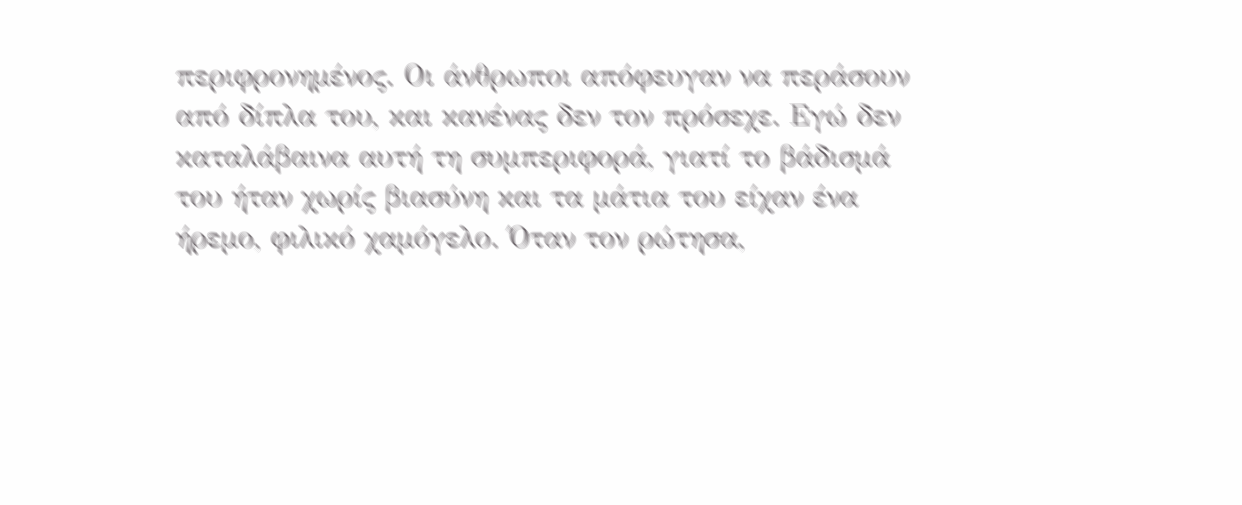περιφρονημένος. Οι άνθρωποι απόφευγαν να περάσουν από δίπλα του, και κανένας δεν τον πρόσεχε. Εγώ δεν καταλάβαινα αυτή τη συμπεριφορά, γιατί το βάδισμά του ήταν χωρίς βιασύνη και τα μάτια του είχαν ένα ήρεμο, φιλικό χαμόγελο. Όταν τον ρώτησα,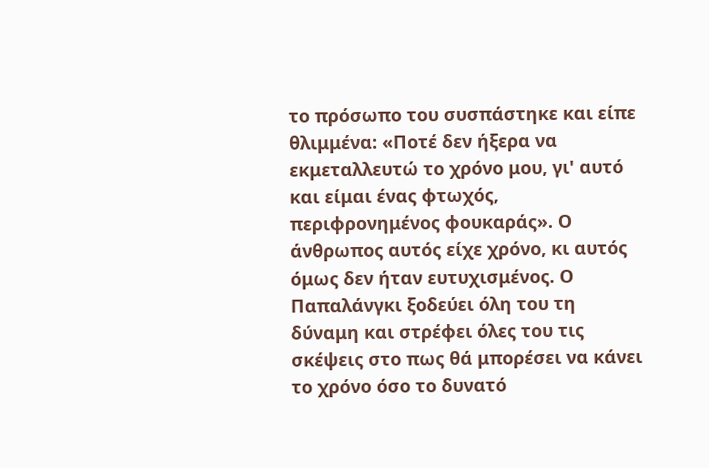το πρόσωπο του συσπάστηκε και είπε θλιμμένα: «Ποτέ δεν ήξερα να εκμεταλλευτώ το χρόνο μου, γι' αυτό και είμαι ένας φτωχός, περιφρονημένος φουκαράς». Ο άνθρωπος αυτός είχε χρόνο, κι αυτός όμως δεν ήταν ευτυχισμένος. Ο Παπαλάνγκι ξοδεύει όλη του τη δύναμη και στρέφει όλες του τις σκέψεις στο πως θά μπορέσει να κάνει το χρόνο όσο το δυνατό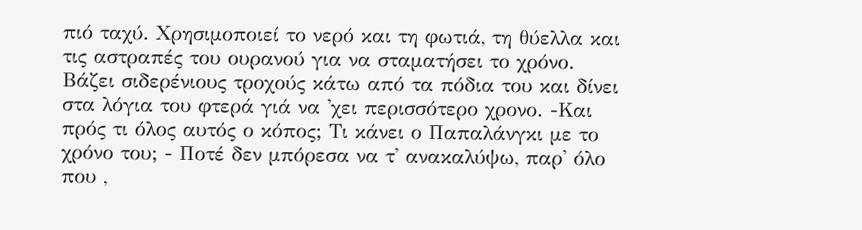πιό ταχύ. Χρησιμοποιεί το νερό και τη φωτιά, τη θύελλα και τις αστραπές του ουρανού για να σταματήσει το χρόνο. Βάζει σιδερένιους τροχούς κάτω από τα πόδια του και δίνει στα λόγια του φτερά γιά να 'χει περισσότερο χρονο. -Και πρός τι όλος αυτός ο κόπος; Τι κάνει ο Παπαλάνγκι με το χρόνο του; - Ποτέ δεν μπόρεσα να τ' ανακαλύψω, παρ' όλο που ,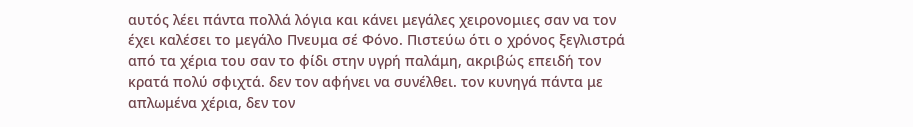αυτός λέει πάντα πολλά λόγια και κάνει μεγάλες χειρονομιες σαν να τον έχει καλέσει το μεγάλο Πνευμα σέ Φόνο. Πιστεύω ότι ο χρόνος ξεγλιστρά από τα χέρια του σαν το φίδι στην υγρή παλάμη, ακριβώς επειδή τον κρατά πολύ σφιχτά. δεν τον αφήνει να συνέλθει. τον κυνηγά πάντα με απλωμένα χέρια, δεν τον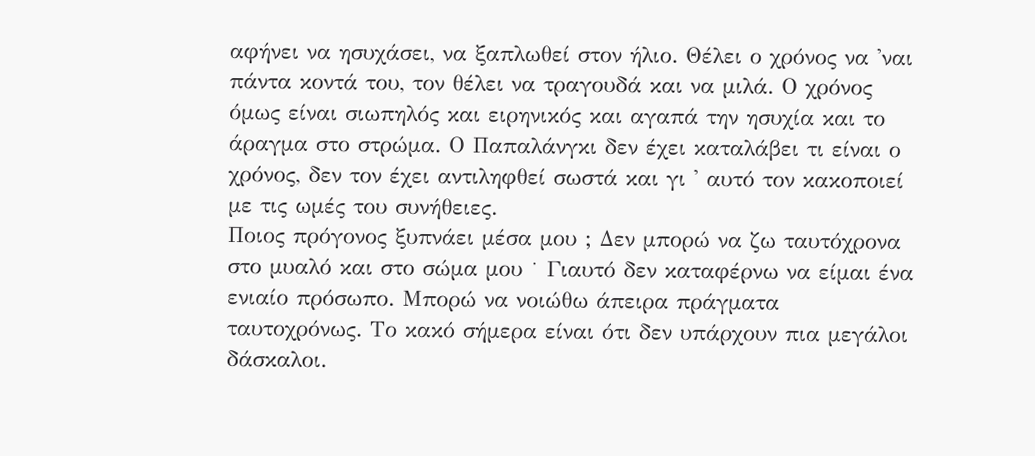αφήνει να ησυχάσει, να ξαπλωθεί στον ήλιο. Θέλει ο χρόνος να 'ναι πάντα κοντά του, τον θέλει να τραγουδά και να μιλά. Ο χρόνος όμως είναι σιωπηλός και ειρηνικός και αγαπά την ησυχία και το άραγμα στο στρώμα. Ο Παπαλάνγκι δεν έχει καταλάβει τι είναι ο χρόνος, δεν τον έχει αντιληφθεί σωστά και γι ' αυτό τον κακοποιεί με τις ωμές του συνήθειες.
Ποιος πρόγονος ξυπνάει μέσα μου ; Δεν μπορώ να ζω ταυτόχρονα στο μυαλό και στο σώμα μου ˙ Γιαυτό δεν καταφέρνω να είμαι ένα ενιαίο πρόσωπο. Μπορώ να νοιώθω άπειρα πράγματα ταυτοχρόνως. Το κακό σήμερα είναι ότι δεν υπάρχουν πια μεγάλοι δάσκαλοι.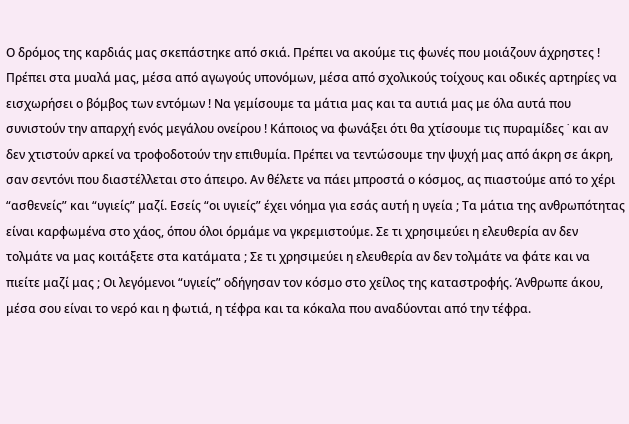Ο δρόμος της καρδιάς μας σκεπάστηκε από σκιά. Πρέπει να ακούμε τις φωνές που μοιάζουν άχρηστες ! Πρέπει στα μυαλά μας, μέσα από αγωγούς υπονόμων, μέσα από σχολικούς τοίχους και οδικές αρτηρίες να εισχωρήσει ο βόμβος των εντόμων ! Να γεμίσουμε τα μάτια μας και τα αυτιά μας με όλα αυτά που συνιστούν την απαρχή ενός μεγάλου ονείρου ! Κάποιος να φωνάξει ότι θα χτίσουμε τις πυραμίδες ˙ και αν δεν χτιστούν αρκεί να τροφοδοτούν την επιθυμία. Πρέπει να τεντώσουμε την ψυχή μας από άκρη σε άκρη, σαν σεντόνι που διαστέλλεται στο άπειρο. Αν θέλετε να πάει μπροστά ο κόσμος, ας πιαστούμε από το χέρι “ασθενείς” και “υγιείς” μαζί. Εσείς “οι υγιείς” έχει νόημα για εσάς αυτή η υγεία ; Τα μάτια της ανθρωπότητας είναι καρφωμένα στο χάος, όπου όλοι όρμάμε να γκρεμιστούμε. Σε τι χρησιμεύει η ελευθερία αν δεν τολμάτε να μας κοιτάξετε στα κατάματα ; Σε τι χρησιμεύει η ελευθερία αν δεν τολμάτε να φάτε και να πιείτε μαζί μας ; Οι λεγόμενοι “υγιείς” οδήγησαν τον κόσμο στο χείλος της καταστροφής. Άνθρωπε άκου, μέσα σου είναι το νερό και η φωτιά, η τέφρα και τα κόκαλα που αναδύονται από την τέφρα.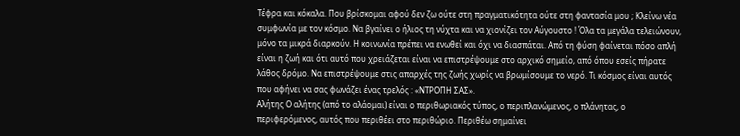Τέφρα και κόκαλα. Που βρίσκομαι αφού δεν ζω ούτε στη πραγματικότητα ούτε στη φαντασία μου ; Κλείνω νέα συμφωνία με τον κόσμο. Να βγαίνει ο ήλιος τη νύχτα και να χιονίζει τον Αύγουστο ! Όλα τα μεγάλα τελειώνουν, μόνο τα μικρά διαρκούν. Η κοινωνία πρέπει να ενωθεί και όχι να διασπάται. Από τη φύση φαίνεται πόσο απλή είναι η ζωή και ότι αυτό που χρειάζεται είναι να επιστρέψουμε στο αρχικό σημείο, από όπου εσείς πήρατε λάθος δρόμο. Να επιστρέψουμε στις απαρχές της ζωής χωρίς να βρωμίσουμε το νερό. Τι κόσμος είναι αυτός που αφήνει να σας φωνάζει ένας τρελός : «ΝΤΡΟΠΗ ΣΑΣ».
Αλήτης Ο αλήτης (από το αλάομαι) είναι ο περιθωριακός τύπος, ο περιπλανώμενος, ο πλάνητας, ο περιφερόμενος, αυτός που περιθέει στο περιθώριο. Περιθέω σημαίνει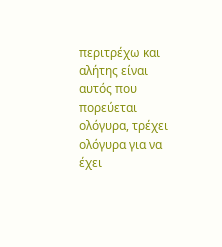περιτρέχω και αλήτης είναι αυτός που πορεύεται ολόγυρα, τρέχει ολόγυρα για να έχει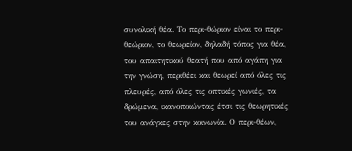συνολική θέα. Το περι-θώριον είναι το περι- θεώριον, το θεωρείον, δηλαδή τόπος για θέα, του απαιτητικού θεατή που από αγάπη για την γνώση, περιθέει και θεωρεί από όλες τις πλευρές, από όλες τις οπτικές γωνιές, τα δρώμενα, ικανοποιώντας έτσι τις θεωρητικές του ανάγκες στην κοινωνία. Ο περι-θέων,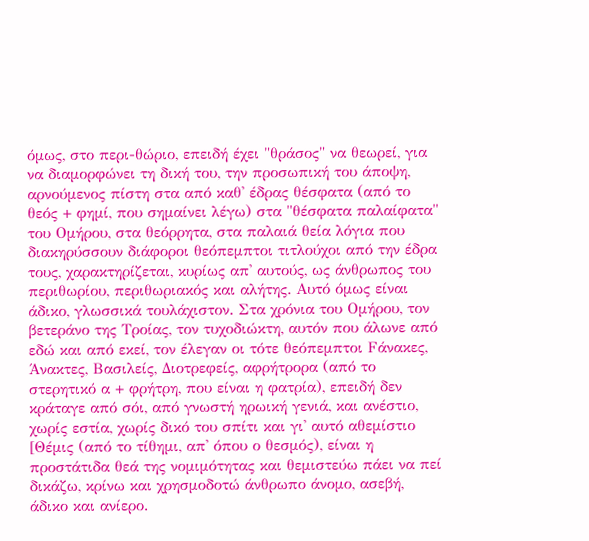όμως, στο περι-θώριο, επειδή έχει "θράσος" να θεωρεί, για να διαμορφώνει τη δική του, την προσωπική του άποψη, αρνούμενος πίστη στα από καθ' έδρας θέσφατα (από το θεός + φημί, που σημαίνει λέγω) στα "θέσφατα παλαίφατα" του Ομήρου, στα θεόρρητα, στα παλαιά θεία λόγια που διακηρύσσουν διάφοροι θεόπεμπτοι τιτλούχοι από την έδρα τους, χαρακτηρίζεται, κυρίως απ' αυτούς, ως άνθρωπος του περιθωρίου, περιθωριακός και αλήτης. Αυτό όμως είναι άδικο, γλωσσικά τουλάχιστον. Στα χρόνια του Ομήρου, τον βετεράνο της Τροίας, τον τυχοδιώκτη, αυτόν που άλωνε από εδώ και από εκεί, τον έλεγαν οι τότε θεόπεμπτοι Fάνακες, Άνακτες, Βασιλείς, Διοτρεφείς, αφρήτρορα (από το στερητικό α + φρήτρη, που είναι η φατρία), επειδή δεν κράταγε από σόι, από γνωστή ηρωική γενιά, και ανέστιο, χωρίς εστία, χωρίς δικό του σπίτι και γι' αυτό αθεμίστιο [Θέμις (από το τίθημι, απ' όπου ο θεσμός), είναι η προστάτιδα θεά της νομιμότητας και θεμιστεύω πάει να πεί δικάζω, κρίνω και χρησμοδοτώ άνθρωπο άνομο, ασεβή, άδικο και ανίερο.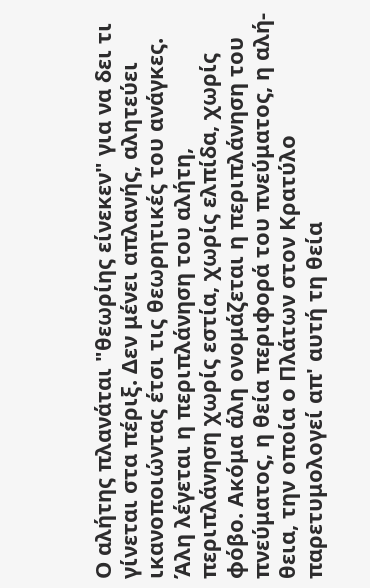Ο αλήτης πλανάται "θεωρίης είνεκεν" για να δει τι γίνεται στα πέριξ. Δεν μένει απλανής, αλητεύει ικανοποιώντας έτσι τις θεωρητικές του ανάγκες. Άλη λέγεται η περιπλάνηση του αλήτη, περιπλάνηση χωρίς εστία, χωρίς ελπίδα, χωρίς φόβο. Ακόμα άλη ονομάζεται η περιπλάνηση του πνεύματος, η θεία περιφορά του πνεύματος, η αλή-θεια, την οποία ο Πλάτων στον Κρατύλο παρετυμολογεί απ' αυτή τη θεία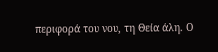περιφορά του νου, τη Θεία άλη. Ο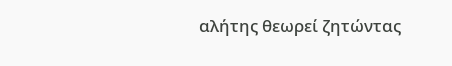αλήτης θεωρεί ζητώντας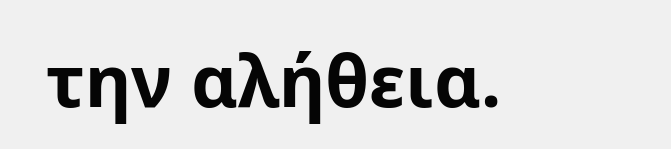την αλήθεια.